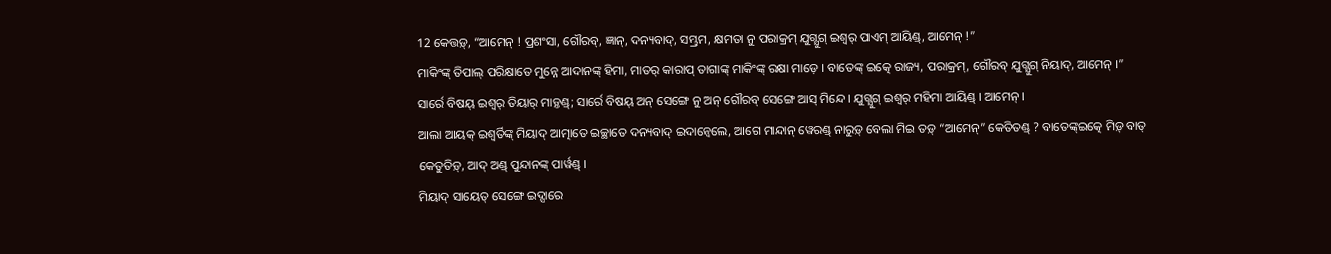12 କେତ୍ତଡ଼୍, “ଆମେନ୍ ! ପ୍ରଶଂସା, ଗୌରବ୍, ଜ୍ଞାନ୍, ଦନ୍ୟବାଦ୍, ସମ୍ଭ୍ରମ, କ୍ଷମତା ନୁ ପରାକ୍ରମ୍ ଯୁଗ୍ଯୁଗ୍ ଇଶ୍ୱର୍ ପାଏମ୍ ଆୟିଣ୍ଡ୍, ଆମେନ୍ !”
ମାକିଂଙ୍କ୍ ତିପାଲ୍ ପରିକ୍ଷାତେ ମୁନ୍ନେ ଆଦାନଙ୍କ୍ ହିମା, ମାତର୍ କାରାପ୍ ତାଗାଙ୍କ୍ ମାକିଂଙ୍କ୍ ରକ୍ଷା ମାଡ଼େ । ବାତେଙ୍କ୍ ଇତ୍କେ ରାଜ୍ୟ, ପରାକ୍ରମ୍, ଗୌରବ୍ ଯୁଗ୍ଯୁଗ୍ ନିୟାଦ୍, ଆମେନ୍ ।”
ସାର୍ରେ ବିଷୟ୍ ଇଶ୍ୱର୍ ତିୟାର୍ ମାଡ଼୍ତଣ୍ଡ୍; ସାର୍ରେ ବିଷୟ୍ ଅନ୍ ସେଙ୍ଗେ ନୁ ଅନ୍ ଗୌରବ୍ ସେଙ୍ଗେ ଆସ୍ ମିନ୍ଦେ । ଯୁଗ୍ଯୁଗ୍ ଇଶ୍ୱର୍ ମହିମା ଆୟିଣ୍ଡ୍ । ଆମେନ୍ ।
ଆଲା ଆୟକ୍ ଇଶ୍ୱର୍ତିଙ୍କ୍ ମିୟାଦ୍ ଆତ୍ମାତେ ଇଚ୍ଛାତେ ଦନ୍ୟବାଦ୍ ଇଦାନ୍ୱେଲେ, ଆଗେ ମାନ୍ଦାନ୍ ୱେରଣ୍ଡ୍ ନାରୁଡ଼୍ ବେଲା ମିଇ ତଡ଼୍ “ଆମେନ୍” କେତିତଣ୍ଡ୍ ? ବାତେଙ୍କ୍ଇତ୍କେ ମିଡ଼୍ ବାତ୍ କେତୁତିଡ଼୍, ଆଦ୍ ଅଣ୍ଡ୍ ପୁନ୍ଦାନଙ୍କ୍ ପାର୍ୱଣ୍ଡ୍ ।
ମିୟାଦ୍ ସାୟେତ୍ ସେଙ୍ଗେ ଇଦ୍ସାରେ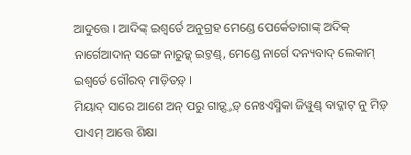ଆଦୁତ୍ତେ । ଆଦିଙ୍କ୍ ଇଶ୍ୱର୍ତେ ଅନୁଗ୍ରହ ମେଣ୍ଡେ ପେର୍କେତାଗାଙ୍କ୍ ଅଦିକ୍ ନାର୍ଗେଆଦାନ୍ ସଙ୍ଗେ ନାରୁଡ଼୍କ୍ ଇଟ୍ତଣ୍ଡ୍, ମେଣ୍ଡେ ନାର୍ଗେ ଦନ୍ୟବାଦ୍ ଲେକାମ୍ ଇଶ୍ୱର୍ତେ ଗୌରବ୍ ମାଡ଼ିତଡ଼୍ ।
ମିୟାଦ୍ ସାରେ ଆଶେ ଅନ୍ ପରୁ ଗାଡ଼୍ସ୍ତଡ଼୍ ନେଃଏସ୍ମିକା ଜିୱୁଣ୍ଡ୍ ବାଦ୍କାଟ୍ ନୁ ମିଡ଼୍ ପାଏମ୍ ଆତ୍ତେ ଶିକ୍ଷା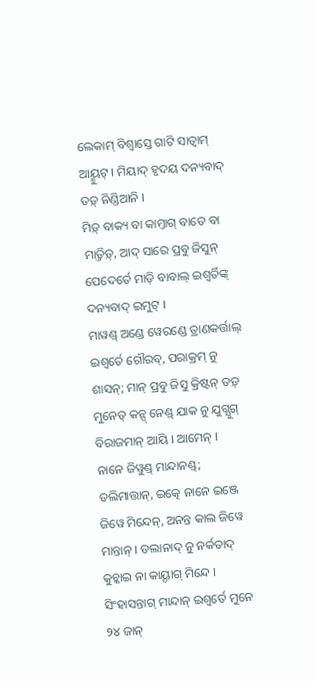ଲେକାମ୍ ବିଶ୍ୱାସ୍ତେ ଗାଟି ସାତ୍ୱାମ୍ ଆୟ୍ମୁଟ୍ । ମିୟାଦ୍ ହୃଦୟ ଦନ୍ୟବାଦ୍ ତଡ଼୍ ନିଣ୍ଡିଆନି ।
ମିଡ଼୍ ବାକ୍ୟ ବା କାମ୍ତାଗ୍ ବାତେ ବା ମାଡ଼୍ତିଡ଼୍, ଆଦ୍ ସାରେ ପ୍ରବୁ ଜିସୁନ୍ ପେଦେର୍ତେ ମାଡ଼ି ବାବାଲ୍ ଇଶ୍ୱର୍ତିଙ୍କ୍ ଦନ୍ୟବାଦ୍ ଇମୁଟ୍ ।
ମାୱଣ୍ଡ୍ ଅଣ୍ଡେ ୱେରଣ୍ଡେ ତ୍ରାଣକର୍ତ୍ତାଲ୍ ଇଶ୍ୱର୍ତେ ଗୌରବ୍, ପରାକ୍ରମ୍ ନୁ ଶାସନ୍; ମାନ୍ ପ୍ରବୁ ଜିସୁ କ୍ରିଷ୍ଟନ୍ ତଡ଼୍ ମୁନେତ୍ କନ୍ସ୍ ନେଣ୍ଡ୍ ଯାକ ନୁ ଯୁଗ୍ଯୁଗ୍ ବିରାଜମାନ୍ ଆୟି । ଆମେନ୍ ।
ନାନେ ଜିୱୁଣ୍ଡ୍ ମାନ୍ଦାନଣ୍ଡ୍; ଡଲିମାତ୍ତାନ୍, ଇତ୍କେ ନାନେ ଇଞ୍ଜେ ଜିୱେ ମିନ୍ଦେନ୍, ଅନନ୍ତ କାଲ ଜିୱେ ମାନ୍ତାନ୍ । ଡଲାନାଦ୍ ନୁ ନର୍କତାଦ୍ କୁଚ୍କାଇ ନା କାୟ୍ଦାଗ୍ ମିନ୍ଦେ ।
ସିଂହାସନ୍ତାଗ୍ ମାନ୍ଦାନ୍ ଇଶ୍ୱର୍ତେ ମୁନେ ୨୪ ଜାନ୍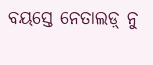ବୟସ୍ତେ ନେତାଲଡ଼୍ ନୁ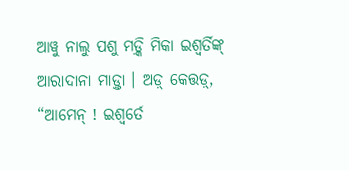ଆୱୁ ନାଲୁ ପଶୁ ମଡ଼୍କି ମିକା ଇଶ୍ୱର୍ତିଙ୍କ୍ ଆରାଦାନା ମାଡ଼୍ତା । ଅଡ଼୍ କେତ୍ତଡ଼୍, “ଆମେନ୍ ! ଇଶ୍ୱର୍ତେ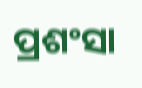ପ୍ରଶଂସା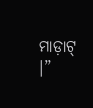ମାଡ଼ାଟ୍ ।”